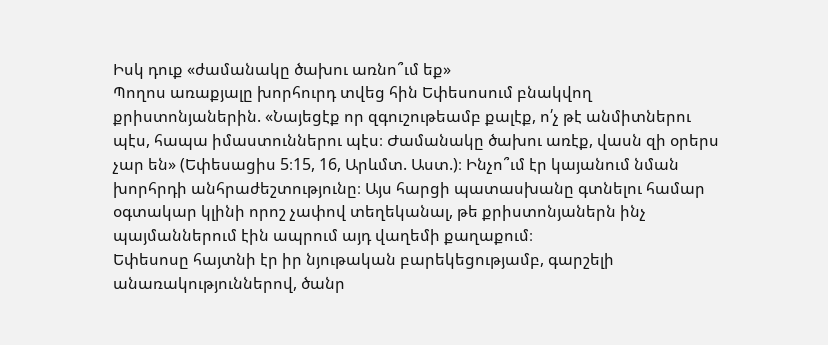Իսկ դուք «ժամանակը ծախու առնո՞ւմ եք»
Պողոս առաքյալը խորհուրդ տվեց հին Եփեսոսում բնակվող քրիստոնյաներին. «Նայեցէք որ զգուշութեամբ քալէք, ո՛չ թէ անմիտներու պէս, հապա իմաստուններու պէս։ Ժամանակը ծախու առէք, վասն զի օրերս չար են» (Եփեսացիս 5։15, 16, Արևմտ. Աստ.)։ Ինչո՞ւմ էր կայանում նման խորհրդի անհրաժեշտությունը։ Այս հարցի պատասխանը գտնելու համար օգտակար կլինի որոշ չափով տեղեկանալ, թե քրիստոնյաներն ինչ պայմաններում էին ապրում այդ վաղեմի քաղաքում։
Եփեսոսը հայտնի էր իր նյութական բարեկեցությամբ, գարշելի անառակություններով, ծանր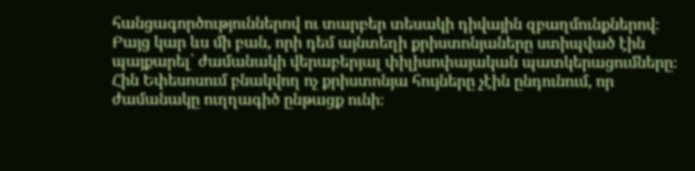հանցագործություններով ու տարբեր տեսակի դիվային զբաղմունքներով։ Բայց կար ևս մի բան, որի դեմ այնտեղի քրիստոնյաները ստիպված էին պայքարել՝ ժամանակի վերաբերյալ փիլիսոփայական պատկերացումները։ Հին Եփեսոսում բնակվող ոչ քրիստոնյա հույները չէին ընդունում, որ ժամանակը ուղղագիծ ընթացք ունի։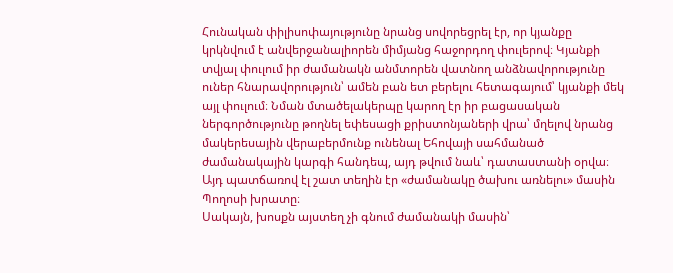Հունական փիլիսոփայությունը նրանց սովորեցրել էր, որ կյանքը կրկնվում է անվերջանալիորեն միմյանց հաջորդող փուլերով։ Կյանքի տվյալ փուլում իր ժամանակն անմտորեն վատնող անձնավորությունը ուներ հնարավորություն՝ ամեն բան ետ բերելու հետագայում՝ կյանքի մեկ այլ փուլում։ Նման մտածելակերպը կարող էր իր բացասական ներգործությունը թողնել եփեսացի քրիստոնյաների վրա՝ մղելով նրանց մակերեսային վերաբերմունք ունենալ Եհովայի սահմանած ժամանակային կարգի հանդեպ, այդ թվում նաև՝ դատաստանի օրվա։ Այդ պատճառով էլ շատ տեղին էր «ժամանակը ծախու առնելու» մասին Պողոսի խրատը։
Սակայն, խոսքն այստեղ չի գնում ժամանակի մասին՝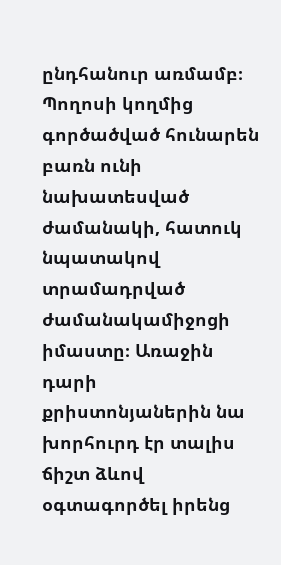ընդհանուր առմամբ։ Պողոսի կողմից գործածված հունարեն բառն ունի նախատեսված ժամանակի, հատուկ նպատակով տրամադրված ժամանակամիջոցի իմաստը։ Առաջին դարի քրիստոնյաներին նա խորհուրդ էր տալիս ճիշտ ձևով օգտագործել իրենց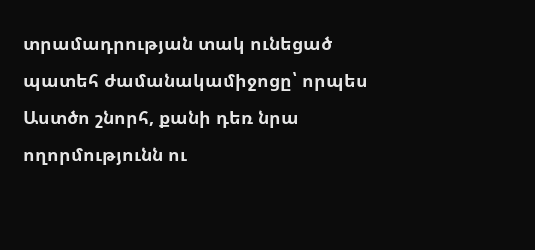տրամադրության տակ ունեցած պատեհ ժամանակամիջոցը՝ որպես Աստծո շնորհ, քանի դեռ նրա ողորմությունն ու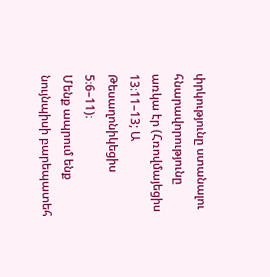փրկությունը ստանալու հնարավորությունը առկա էր (Հռովմայեցիս 13։11–13; Ա Թեսաղոնիկեցիս 5։6–11)։
Մենք ապրում ենք նույնպիսի բարեպատեհ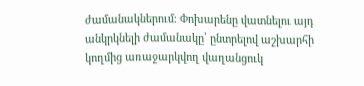ժամանակներում։ Փոխարենը վատնելու այդ անկրկնելի ժամանակը՝ ընտրելով աշխարհի կողմից առաջարկվող վաղանցուկ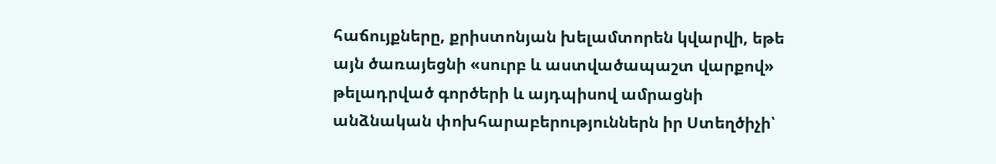հաճույքները, քրիստոնյան խելամտորեն կվարվի, եթե այն ծառայեցնի «սուրբ և աստվածապաշտ վարքով» թելադրված գործերի և այդպիսով ամրացնի անձնական փոխհարաբերություններն իր Ստեղծիչի՝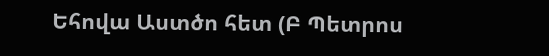Եհովա Աստծո հետ (Բ Պետրոս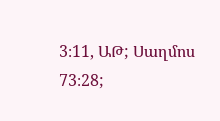3։11, ԱԹ; Սաղմոս 73։28;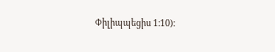Փիլիպպեցիս 1։10)։